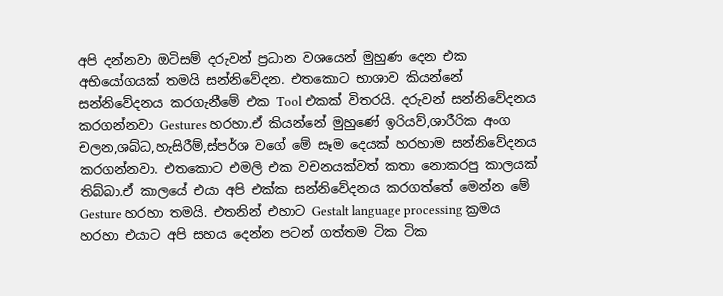අපි දන්නවා ඔටිසම් දරුවන් ප්‍රධාන වශයෙන් මුහුණ දෙන එක අභියෝගයක් තමයි සන්නිවේදන. එතකොට භාශාව කියන්නේ සන්නිවේදනය කරගැනීමේ එක Tool එකක් විතරයි. දරුවන් සන්නිවේදනය කරගන්නවා Gestures හරහා.ඒ කියන්නේ මුහුණේ ඉරියව්,ශාරීරික අංග චලන,ශබ්ධ,හැසිරීම්‍,ස්පර්ශ වගේ මේ සෑම දෙයක් හරහාම සන්නිවේදනය කරගන්නවා. එතකොට එමලි එක වචනයක්වත් කතා නොකරපු කාලයක් තිබ්බා.ඒ කාලයේ එයා අපි එක්ක සන්නිවේදනය කරගත්තේ මෙන්න මේ Gesture හරහා තමයි. එතනින් එහාට Gestalt language processing ක්‍රමය හරහා එයාට අපි සහය දෙන්න පටන් ගත්තම ටික ටික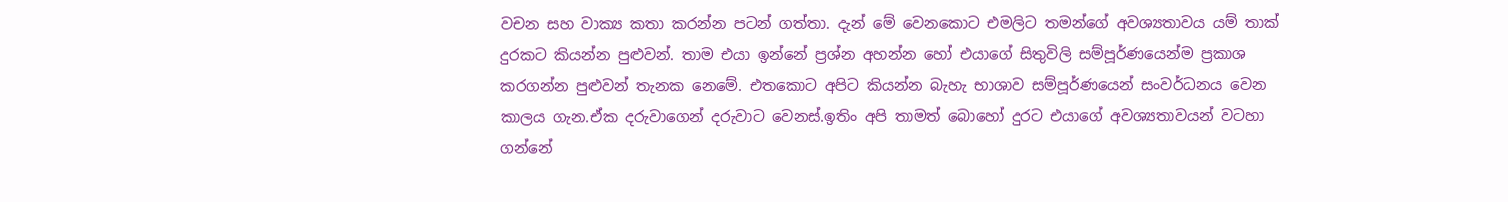වචන සහ වාක්‍ය කතා කරන්න පටන් ගත්තා. දැන් මේ වෙනකොට එමලිට තමන්ගේ අවශ්‍යතාවය යම් තාක් දුරකට කියන්න පුළුවන්. තාම එයා ඉන්නේ ප්‍රශ්න අහන්න හෝ එයාගේ සිතුවිලි සම්පූර්ණයෙන්ම ප්‍රකාශ කරගන්න පුළුවන් තැනක නෙමේ. එතකොට අපිට කියන්න බැහැ භාශාව සම්පූර්ණයෙන් සංවර්ධනය වෙන කාලය ගැන.ඒක දරුවාගෙන් දරුවාට වෙනස්.ඉතිං අපි තාමත් බොහෝ දුරට එයාගේ අවශ්‍යතාවයන් වටහා ගන්නේ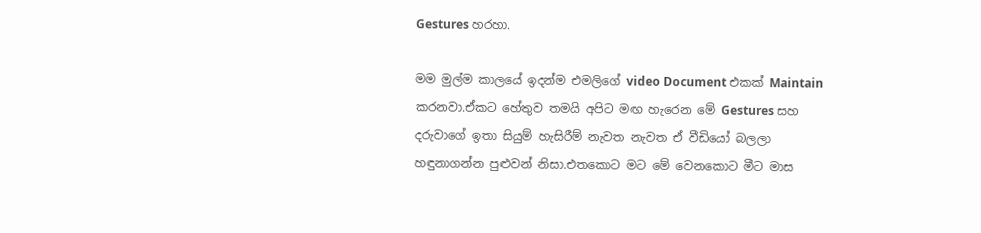Gestures හරහා.

මම මුල්ම කාලයේ ඉදන්ම එමලිගේ video Document එකක් Maintain කරනවා.ඒකට හේතුව තමයි අපිට මඟ හැරෙන මේ Gestures සහ දරුවාගේ ඉතා සියුම් හැසිරීම් නැවත නැවත ඒ වීඩියෝ බලලා හඳුනාගන්න පුළුවන් නිසා.එතකොට මට මේ වෙනකොට මීට මාස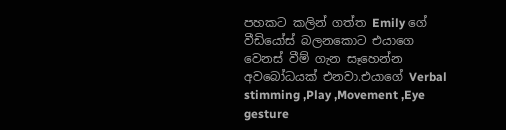පහකට කලින් ගත්ත Emily ගේ වීඩියෝස් බලනකොට එයාගෙ වෙනස් වීම් ගැන සෑහෙන්න අවබෝධයක් එනවා.එයාගේ Verbal stimming ,Play ,Movement ,Eye gesture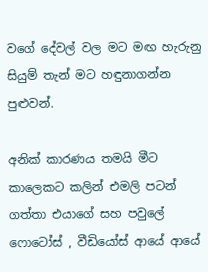වගේ දේවල් වල මට මඟ හැරුනු සියුම් තැන් මට හඳුනාගන්න පුළුවන්.

අනික් කාරණය තමයි මීට කාලෙකට කලින් එමලි පටන් ගත්තා එයාගේ සහ පවුලේ ෆොටෝස් , වීඩියෝස් ආයේ ආයේ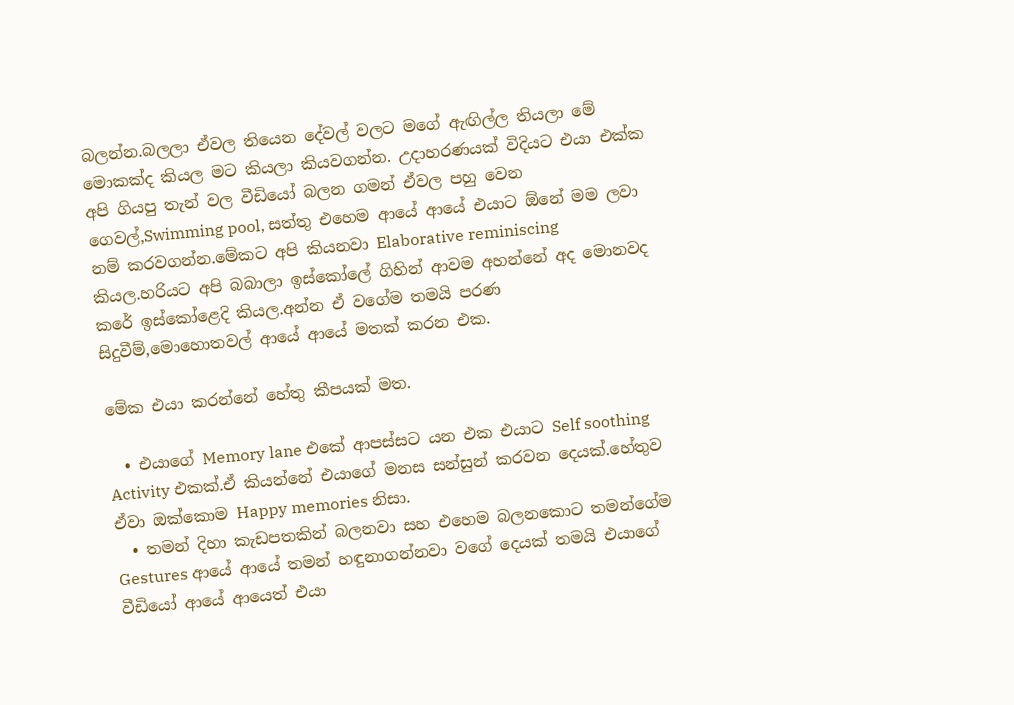බලන්න.බලලා ඒවල තියෙන දේවල් වලට මගේ ඇඟිල්ල තියලා මේ මොකක්ද කියල මට කියලා කියවගන්න. උදාහරණයක් විදියට එයා එක්ක අපි ගියපු තැන් වල වීඩියෝ බලන ගමන් ඒවල පහු වෙන ගෙවල්,Swimming pool, සත්තු එහෙම ආයේ ආයේ එයාට ඕනේ මම ලවා නම් කරවගන්න.මේකට අපි කියනවා Elaborative reminiscing කියල.හරියට අපි බබාලා ඉස්කෝලේ ගිහින් ආවම අහන්නේ අද මොනවද කරේ ඉස්කෝළෙදි කියල.අන්න ඒ වගේම තමයි පරණ සිදුවීම්,මොහොතවල් ආයේ ආයේ මතක් කරන එක.

මේක එයා කරන්නේ හේතු කීපයක් මත.

  • එයාගේ Memory lane එකේ ආපස්සට යන එක එයාට Self soothing Activity එකක්.ඒ කියන්නේ එයාගේ මනස සන්සුන් කරවන දෙයක්.හේතුව ඒවා ඔක්කොම Happy memories නිසා.
  • තමන් දිහා කැඩපතකින් බලනවා සහ එහෙම බලනකොට තමන්ගේම Gestures ආයේ ආයේ තමන් හඳුනාගන්නවා වගේ දෙයක් තමයි එයාගේ වීඩියෝ ආයේ ආයෙත් එයා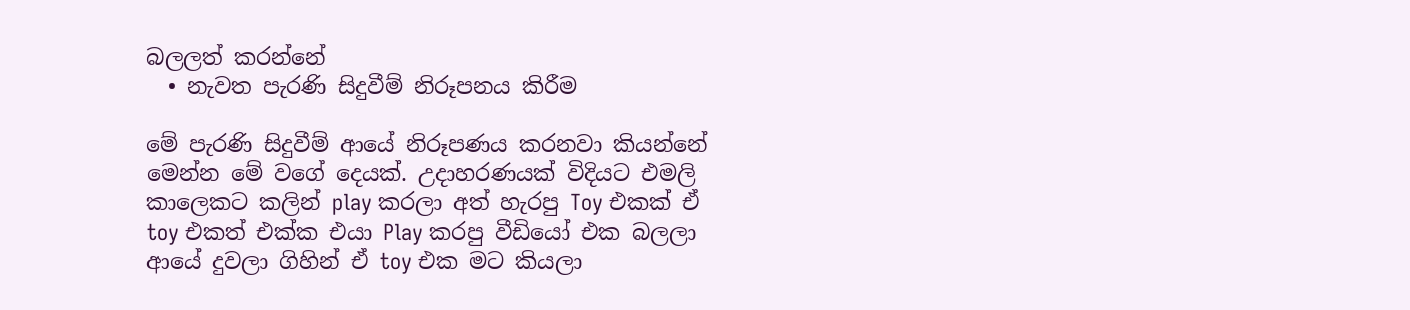බලලත් කරන්නේ
  • නැවත පැරණි සිදුවීම් නිරූපනය කිරීම

මේ පැරණි සිදුවීම් ආයේ නිරූපණය කරනවා කියන්නේ මෙන්න මේ වගේ දෙයක්. උදාහරණයක් විදියට එමලි කාලෙකට කලින් play කරලා අත් හැරපු Toy එකක් ඒ toy එකත් එක්ක එයා Play කරපු වීඩියෝ එක බලලා ආයේ දුවලා ගිහින් ඒ toy එක මට කියලා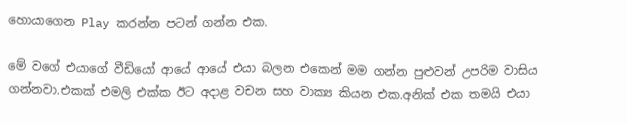හොයාගෙන Play කරන්න පටන් ගන්න එක.

මේ වගේ එයාගේ වීඩියෝ ආයේ ආයේ එයා බලන එකෙන් මම ගන්න පුළුවන් උපරිම වාසිය ගන්නවා.එකක් එමලි එක්ක ඊට අදාළ වචන සහ වාක්‍ය කියන එක.අනික් එක තමයි එයා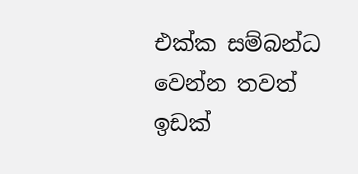එක්ක සම්බන්ධ වෙන්න තවත් ඉඩක්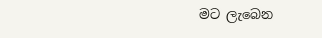මට ලැබෙන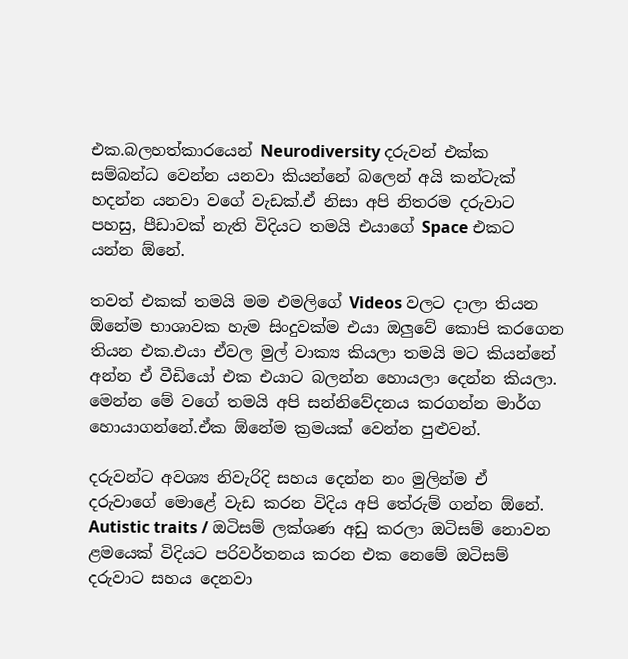එක.බලහත්කාරයෙන් Neurodiversity දරුවන් එක්ක සම්බන්ධ වෙන්න යනවා කියන්නේ බලෙන් අයි කන්ටැක් හදන්න යනවා වගේ වැඩක්.ඒ නිසා අපි නිතරම දරුවාට පහසු, පීඩාවක් නැති විදියට තමයි එයාගේ Space එකට යන්න ඕනේ.

තවත් එකක් තමයි මම එමලිගේ Videos වලට දාලා තියන ඕනේම භාශාවක හැම සිංදුවක්ම එයා ඔලුවේ කොපි කරගෙන තියන එක.එයා ඒවල මුල් වාක්‍ය කියලා තමයි මට කියන්නේ අන්න ඒ වීඩියෝ එක එයාට බලන්න හොයලා දෙන්න කියලා. මෙන්න මේ වගේ තමයි අපි සන්නිවේදනය කරගන්න මාර්ග හොයාගන්නේ.ඒක ඕනේම ක්‍රමයක් වෙන්න පුළුවන්.

දරුවන්ට අවශ්‍ය නිවැරිදි සහය දෙන්න නං මුලින්ම ඒ දරුවාගේ මොළේ වැඩ කරන විදිය අපි තේරුම් ගන්න ඕනේ. Autistic traits / ඔටිසම් ලක්ශණ අඩු කරලා ඔටිසම් නොවන ළමයෙක් විදියට පරිවර්තනය කරන එක නෙමේ ඔටිසම් දරුවාට සහය දෙනවා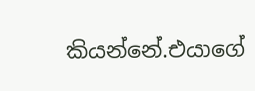කියන්නේ.එයාගේ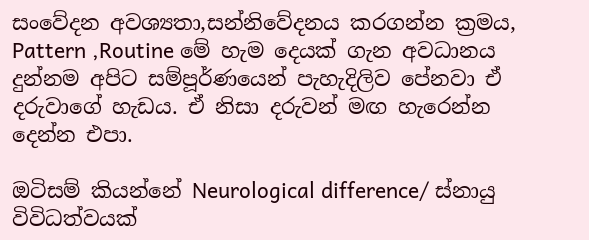සංවේදන අවශ්‍යතා,සන්නිවේදනය කරගන්න ක්‍රමය, Pattern ,Routine මේ හැම දෙයක් ගැන අවධානය දුන්නම අපිට සම්පූර්ණයෙන් පැහැදිලිව පේනවා ඒ දරුවාගේ හැඩය. ඒ නිසා දරුවන් මඟ හැරෙන්න දෙන්න එපා.

ඔටිසම් කියන්නේ Neurological difference/ ස්නායු විවිධත්වයක්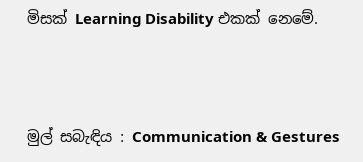මිසක් Learning Disability එකක් නෙමේ.



මුල් සබැඳිය : Communication & Gestures